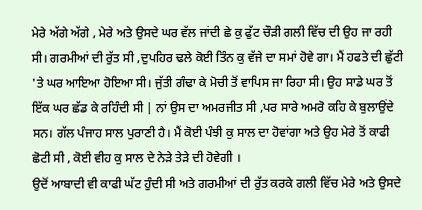ਮੇਰੇ ਅੱਗੇ ਅੱਗੇ , ਮੇਰੇ ਅਤੇ ਉਸਦੇ ਘਰ ਵੱਲ ਜਾਂਦੀ ਛੇ ਕੁ ਫੁੱਟ ਚੌੜੀ ਗਲੀ ਵਿੱਚ ਦੀ ਉਹ ਜਾ ਰਹੀ ਸੀ। ਗਰਮੀਆਂ ਦੀ ਰੁੱਤ ਸੀ ,ਦੁਪਹਿਰ ਢਲੇ ਕੋਈ ਤਿੰਨ ਕੁ ਵੱਜੇ ਦਾ ਸਮਾਂ ਹੋਵੇ ਗਾ। ਮੈਂ ਹਫਤੇ ਦੀ ਛੁੱਟੀ 'ਤੇ ਘਰ ਆਇਆ ਹੋਇਆ ਸੀ। ਜੁੱਤੀ ਗੰਢਾ ਕੇ ਮੋਚੀ ਤੋਂ ਵਾਪਿਸ ਜਾ ਰਿਹਾ ਸੀ। ਉਹ ਸਾਡੇ ਘਰ ਤੋਂ ਇੱਕ ਘਰ ਛੱਡ ਕੇ ਰਹਿੰਦੀ ਸੀ | ਨਾਂ ਉਸ ਦਾ ਅਮਰਜੀਤ ਸੀ ,ਪਰ ਸਾਰੇ ਅਮਰੋ ਕਹਿ ਕੇ ਬੁਲਾਉਂਦੇ ਸਨ। ਗੱਲ ਪੰਜਾਹ ਸਾਲ ਪੁਰਾਣੀ ਹੈ। ਮੈਂ ਕੋਈ ਪੰਝੀ ਕੁ ਸਾਲ ਦਾ ਹੋਵਾਂਗਾ ਅਤੇ ਉਹ ਮੇਰੇ ਤੋਂ ਕਾਫੀ ਛੋਟੀ ਸੀ , ਕੋਈ ਵੀਹ ਕੁ ਸਾਲ ਦੇ ਨੇੜੇ ਤੇੜੇ ਦੀ ਹੋਵੇਗੀ ।
ਉਦੋਂ ਆਬਾਦੀ ਵੀ ਕਾਫੀ ਘੱਟ ਹੁੰਦੀ ਸੀ ਅਤੇ ਗਰਮੀਆਂ ਦੀ ਰੁੱਤ ਕਰਕੇ ਗਲੀ ਵਿੱਚ ਮੇਰੇ ਅਤੇ ਉਸਦੇ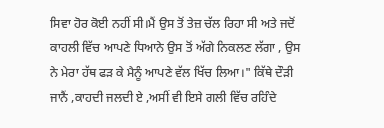ਸਿਵਾ ਹੋਰ ਕੋਈ ਨਹੀਂ ਸੀ।ਮੈਂ ਉਸ ਤੋਂ ਤੇਜ਼ ਚੱਲ ਰਿਹਾ ਸੀ ਅਤੇ ਜਦੋਂ ਕਾਹਲੀ ਵਿੱਚ ਆਪਣੇ ਧਿਆਨੇ ਉਸ ਤੋਂ ਅੱਗੇ ਨਿਕਲਣ ਲੱਗਾ , ਉਸ ਨੇ ਮੇਰਾ ਹੱਥ ਫੜ ਕੇ ਮੈਨੂੰ ਆਪਣੇ ਵੱਲ ਖਿੱਚ ਲਿਆ।" ਕਿੱਥੇ ਦੌੜੀ ਜਾਨੈਂ ,ਕਾਹਦੀ ਜਲਦੀ ਏ ,ਅਸੀਂ ਵੀ ਇਸੇ ਗਲੀ ਵਿੱਚ ਰਹਿੰਦੇ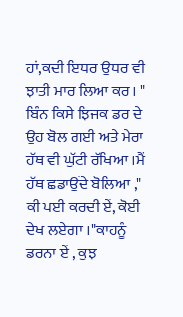ਹਾਂ,ਕਦੀ ਇਧਰ ਉਧਰ ਵੀ ਝਾਤੀ ਮਾਰ ਲਿਆ ਕਰ। " ਬਿੰਨ ਕਿਸੇ ਝਿਜਕ ਡਰ ਦੇ ਉਹ ਬੋਲ ਗਈ ਅਤੇ ਮੇਰਾ ਹੱਥ ਵੀ ਘੁੱਟੀ ਰੱਖਿਆ ।ਮੈਂ ਹੱਥ ਛਡਾਉਂਦੇ ਬੋਲਿਆ ," ਕੀ ਪਈ ਕਰਦੀ ਏਂ, ਕੋਈ ਦੇਖ ਲਏਗਾ ।"ਕਾਹਨੂੰ ਡਰਨਾ ਏਂ , ਕੁਝ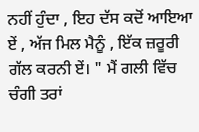ਨਹੀਂ ਹੁੰਦਾ , ਇਹ ਦੱਸ ਕਦੋਂ ਆਇਆ ਏਂ , ਅੱਜ ਮਿਲ ਮੈਨੂੰ , ਇੱਕ ਜ਼ਰੂਰੀ ਗੱਲ ਕਰਨੀ ਏਂ। " ਮੈਂ ਗਲੀ ਵਿੱਚ ਚੰਗੀ ਤਰਾਂ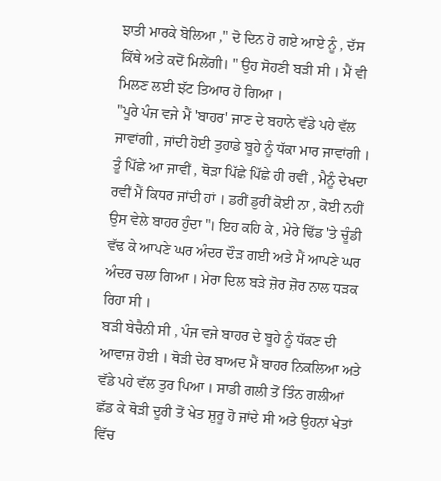ਝਾਤੀ ਮਾਰਕੇ ਬੋਲਿਆ ," ਦੋ ਦਿਨ ਹੋ ਗਏ ਆਏ ਨੂੰ , ਦੱਸ ਕਿੱਥੇ ਅਤੇ ਕਦੋਂ ਮਿਲੇਂਗੀ। " ਉਹ ਸੋਹਣੀ ਬੜੀ ਸੀ । ਮੈਂ ਵੀ ਮਿਲਣ ਲਈ ਝੱਟ ਤਿਆਰ ਹੋ ਗਿਆ ।
"ਪੂਰੇ ਪੰਜ ਵਜੇ ਮੈਂ 'ਬਾਹਰ' ਜਾਣ ਦੇ ਬਹਾਨੇ ਵੱਡੇ ਪਹੇ ਵੱਲ ਜਾਵਾਂਗੀ , ਜਾਂਦੀ ਹੋਈ ਤੁਹਾਡੇ ਬੂਹੇ ਨੂੰ ਧੱਕਾ ਮਾਰ ਜਾਵਾਂਗੀ । ਤੂੰ ਪਿੱਛੇ ਆ ਜਾਵੀਂ , ਥੋੜਾ ਪਿੱਛੇ ਪਿੱਛੇ ਹੀ ਰਵੀਂ , ਮੈਨੂੰ ਦੇਖਦਾ ਰਵੀਂ ਮੈਂ ਕਿਧਰ ਜਾਂਦੀ ਹਾਂ । ਡਰੀਂ ਡੁਰੀਂ ਕੋਈ ਨਾ , ਕੋਈ ਨਹੀਂ ਉਸ ਵੇਲੇ ਬਾਹਰ ਹੁੰਦਾ "। ਇਹ ਕਹਿ ਕੇ , ਮੇਰੇ ਢਿੱਡ 'ਤੇ ਚੂੰਡੀ ਵੱਢ ਕੇ ਆਪਣੇ ਘਰ ਅੰਦਰ ਦੌੜ ਗਈ ਅਤੇ ਮੈਂ ਆਪਣੇ ਘਰ ਅੰਦਰ ਚਲਾ ਗਿਆ । ਮੇਰਾ ਦਿਲ ਬੜੇ ਜ਼ੋਰ ਜ਼ੋਰ ਨਾਲ ਧੜਕ ਰਿਹਾ ਸੀ ।
ਬੜੀ ਬੇਚੈਨੀ ਸੀ , ਪੰਜ ਵਜੇ ਬਾਹਰ ਦੇ ਬੂਹੇ ਨੂੰ ਧੱਕਣ ਦੀ ਆਵਾਜ਼ ਹੋਈ । ਥੋੜੀ ਦੇਰ ਬਾਅਦ ਮੈਂ ਬਾਹਰ ਨਿਕਲਿਆ ਅਤੇ ਵੱਡੇ ਪਹੇ ਵੱਲ ਤੁਰ ਪਿਆ । ਸਾਡੀ ਗਲੀ ਤੋਂ ਤਿੰਨ ਗਲੀਆਂ ਛੱਡ ਕੇ ਥੋੜੀ ਦੂਰੀ ਤੋਂ ਖੇਤ ਸ਼ੁਰੂ ਹੋ ਜਾਂਦੇ ਸੀ ਅਤੇ ਉਹਨਾਂ ਖੇਤਾਂ ਵਿੱਚ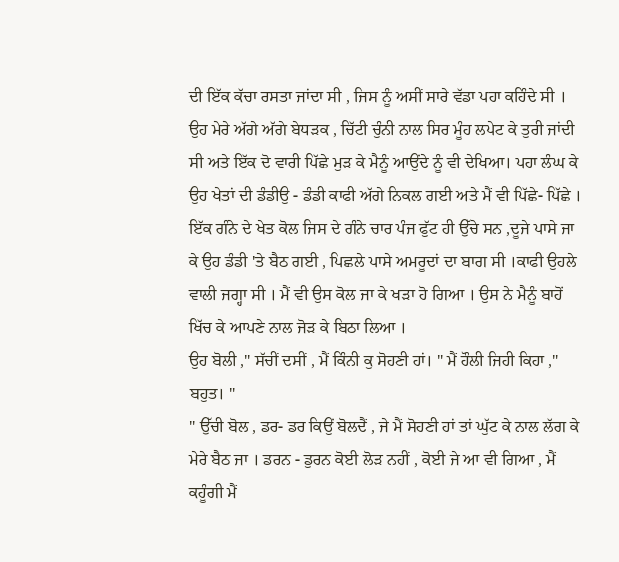ਦੀ ਇੱਕ ਕੱਚਾ ਰਸਤਾ ਜਾਂਦਾ ਸੀ , ਜਿਸ ਨੂੰ ਅਸੀਂ ਸਾਰੇ ਵੱਡਾ ਪਹਾ ਕਹਿੰਦੇ ਸੀ । ਉਹ ਮੇਰੇ ਅੱਗੇ ਅੱਗੇ ਬੇਧੜਕ , ਚਿੱਟੀ ਚੁੰਨੀ ਨਾਲ ਸਿਰ ਮੂੰਹ ਲਪੇਟ ਕੇ ਤੁਰੀ ਜਾਂਦੀ ਸੀ ਅਤੇ ਇੱਕ ਦੋ ਵਾਰੀ ਪਿੱਛੇ ਮੁੜ ਕੇ ਮੈਨੂੰ ਆਉਂਦੇ ਨੂੰ ਵੀ ਦੇਖਿਆ। ਪਹਾ ਲੰਘ ਕੇ ਉਹ ਖੇਤਾਂ ਦੀ ਡੰਡੀਉ - ਡੰਡੀ ਕਾਫੀ ਅੱਗੇ ਨਿਕਲ ਗਈ ਅਤੇ ਮੈਂ ਵੀ ਪਿੱਛੇ- ਪਿੱਛੇ । ਇੱਕ ਗੰਨੇ ਦੇ ਖੇਤ ਕੋਲ ਜਿਸ ਦੇ ਗੰਨੇ ਚਾਰ ਪੰਜ ਫੁੱਟ ਹੀ ਉੱਚੇ ਸਨ ,ਦੂਜੇ ਪਾਸੇ ਜਾ ਕੇ ਉਹ ਡੰਡੀ 'ਤੇ ਬੈਠ ਗਈ , ਪਿਛਲੇ ਪਾਸੇ ਅਮਰੂਦਾਂ ਦਾ ਬਾਗ ਸੀ ।ਕਾਫੀ ਉਹਲੇ ਵਾਲੀ ਜਗ੍ਹਾ ਸੀ । ਮੈਂ ਵੀ ਉਸ ਕੋਲ ਜਾ ਕੇ ਖੜਾ ਹੋ ਗਿਆ । ਉਸ ਨੇ ਮੈਨੂੰ ਬਾਹੋਂ ਖਿੱਚ ਕੇ ਆਪਣੇ ਨਾਲ ਜੋੜ ਕੇ ਬਿਠਾ ਲਿਆ ।
ਉਹ ਬੋਲੀ ," ਸੱਚੀਂ ਦਸੀਂ , ਮੈਂ ਕਿੰਨੀ ਕੁ ਸੋਹਣੀ ਹਾਂ। " ਮੈਂ ਹੌਲੀ ਜਿਹੀ ਕਿਹਾ ," ਬਹੁਤ। "
" ਉੱਚੀ ਬੋਲ , ਡਰ- ਡਰ ਕਿਉਂ ਬੋਲਦੈਂ , ਜੇ ਮੈਂ ਸੋਹਣੀ ਹਾਂ ਤਾਂ ਘੁੱਟ ਕੇ ਨਾਲ ਲੱਗ ਕੇ ਮੇਰੇ ਬੈਠ ਜਾ । ਡਰਨ - ਡੁਰਨ ਕੋਈ ਲੋੜ ਨਹੀਂ , ਕੋਈ ਜੇ ਆ ਵੀ ਗਿਆ , ਮੈਂ ਕਹੂੰਗੀ ਮੈਂ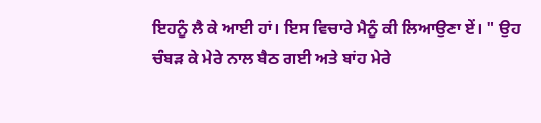ਇਹਨੂੰ ਲੈ ਕੇ ਆਈ ਹਾਂ। ਇਸ ਵਿਚਾਰੇ ਮੈਨੂੰ ਕੀ ਲਿਆਉਣਾ ਏਂ। " ਉਹ ਚੰਬੜ ਕੇ ਮੇਰੇ ਨਾਲ ਬੈਠ ਗਈ ਅਤੇ ਬਾਂਹ ਮੇਰੇ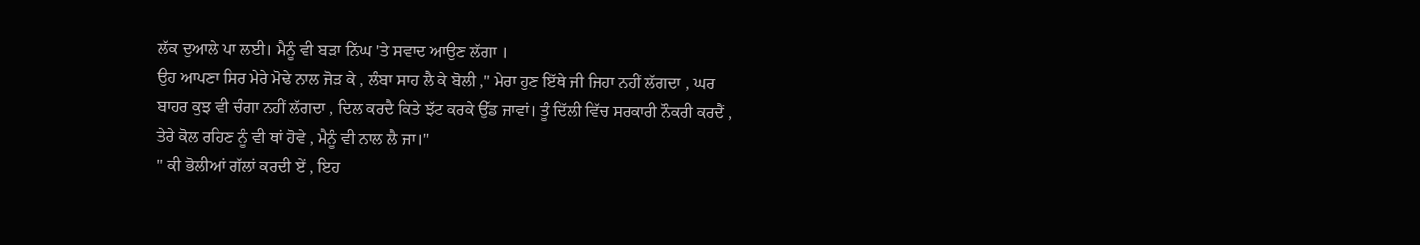ਲੱਕ ਦੁਆਲੇ ਪਾ ਲਈ। ਮੈਨੂੰ ਵੀ ਬੜਾ ਨਿੱਘ 'ਤੇ ਸਵਾਦ ਆਉਣ ਲੱਗਾ ।
ਉਹ ਆਪਣਾ ਸਿਰ ਮੇਰੇ ਮੋਢੇ ਨਾਲ ਜੋੜ ਕੇ , ਲੰਬਾ ਸਾਹ ਲੈ ਕੇ ਬੋਲੀ ," ਮੇਰਾ ਹੁਣ ਇੱਥੇ ਜੀ ਜਿਹਾ ਨਹੀਂ ਲੱਗਦਾ , ਘਰ ਬਾਹਰ ਕੁਝ ਵੀ ਚੰਗਾ ਨਹੀਂ ਲੱਗਦਾ , ਦਿਲ ਕਰਦੈ ਕਿਤੇ ਝੱਟ ਕਰਕੇ ਉੱਡ ਜਾਵਾਂ। ਤੂੰ ਦਿੱਲੀ ਵਿੱਚ ਸਰਕਾਰੀ ਨੌਕਰੀ ਕਰਦੈਂ , ਤੇਰੇ ਕੋਲ ਰਹਿਣ ਨੂੰ ਵੀ ਥਾਂ ਹੋਵੇ , ਮੈਨੂੰ ਵੀ ਨਾਲ ਲੈ ਜਾ।"
'' ਕੀ ਭੋਲੀਆਂ ਗੱਲਾਂ ਕਰਦੀ ਏਂ , ਇਹ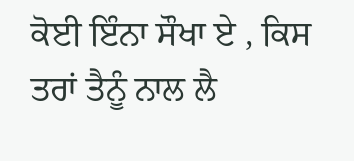ਕੋਈ ਇੰਨਾ ਸੌਖਾ ਏ , ਕਿਸ ਤਰਾਂ ਤੈਨੂੰ ਨਾਲ ਲੈ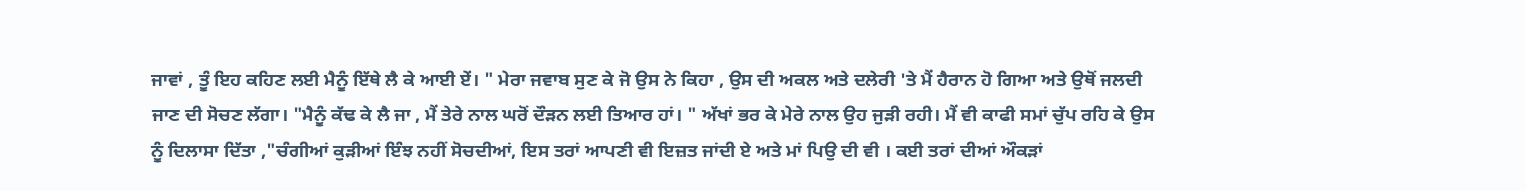ਜਾਵਾਂ , ਤੂੰ ਇਹ ਕਹਿਣ ਲਈ ਮੈਨੂੰ ਇੱਥੇ ਲੈ ਕੇ ਆਈ ਏਂ। " ਮੇਰਾ ਜਵਾਬ ਸੁਣ ਕੇ ਜੋ ਉਸ ਨੇ ਕਿਹਾ , ਉਸ ਦੀ ਅਕਲ ਅਤੇ ਦਲੇਰੀ 'ਤੇ ਮੈਂ ਹੈਰਾਨ ਹੋ ਗਿਆ ਅਤੇ ਉਥੋਂ ਜਲਦੀ ਜਾਣ ਦੀ ਸੋਚਣ ਲੱਗਾ। "ਮੈਨੂੰ ਕੱਢ ਕੇ ਲੈ ਜਾ , ਮੈਂ ਤੇਰੇ ਨਾਲ ਘਰੋਂ ਦੌੜਨ ਲਈ ਤਿਆਰ ਹਾਂ। " ਅੱਖਾਂ ਭਰ ਕੇ ਮੇਰੇ ਨਾਲ ਉਹ ਜੁੜੀ ਰਹੀ। ਮੈਂ ਵੀ ਕਾਫੀ ਸਮਾਂ ਚੁੱਪ ਰਹਿ ਕੇ ਉਸ ਨੂੰ ਦਿਲਾਸਾ ਦਿੱਤਾ ,"ਚੰਗੀਆਂ ਕੁੜੀਆਂ ਇੰਝ ਨਹੀਂ ਸੋਚਦੀਆਂ, ਇਸ ਤਰਾਂ ਆਪਣੀ ਵੀ ਇਜ਼ਤ ਜਾਂਦੀ ਏ ਅਤੇ ਮਾਂ ਪਿਉ ਦੀ ਵੀ । ਕਈ ਤਰਾਂ ਦੀਆਂ ਔਕੜਾਂ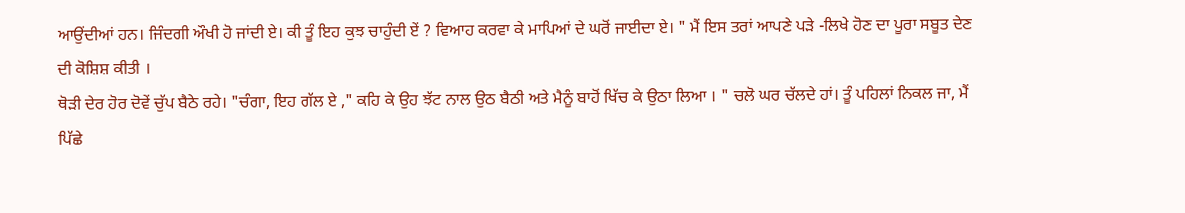ਆਉਂਦੀਆਂ ਹਨ। ਜਿੰਦਗੀ ਔਖੀ ਹੋ ਜਾਂਦੀ ਏ। ਕੀ ਤੂੰ ਇਹ ਕੁਝ ਚਾਹੁੰਦੀ ਏਂ ? ਵਿਆਹ ਕਰਵਾ ਕੇ ਮਾਪਿਆਂ ਦੇ ਘਰੋਂ ਜਾਈਦਾ ਏ। " ਮੈਂ ਇਸ ਤਰਾਂ ਆਪਣੇ ਪੜੇ -ਲਿਖੇ ਹੋਣ ਦਾ ਪੂਰਾ ਸਬੂਤ ਦੇਣ ਦੀ ਕੋਸ਼ਿਸ਼ ਕੀਤੀ ।
ਥੋੜੀ ਦੇਰ ਹੋਰ ਦੋਵੇਂ ਚੁੱਪ ਬੈਠੇ ਰਹੇ। "ਚੰਗਾ, ਇਹ ਗੱਲ ਏ ," ਕਹਿ ਕੇ ਉਹ ਝੱਟ ਨਾਲ ਉਠ ਬੈਠੀ ਅਤੇ ਮੈਨੂੰ ਬਾਹੋਂ ਖਿੱਚ ਕੇ ਉਠਾ ਲਿਆ । " ਚਲੋ ਘਰ ਚੱਲਦੇ ਹਾਂ। ਤੂੰ ਪਹਿਲਾਂ ਨਿਕਲ ਜਾ, ਮੈਂ ਪਿੱਛੇ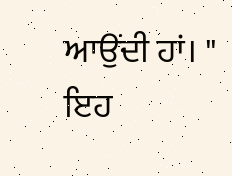ਆਉਂਦੀ ਹਾਂ। " ਇਹ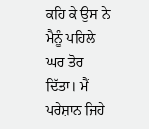ਕਹਿ ਕੇ ਉਸ ਨੇ ਮੈਨੂੰ ਪਹਿਲੇ ਘਰ ਤੋਰ ਦਿੱਤਾ। ਮੈਂ ਪਰੇਸ਼ਾਨ ਜਿਹੇ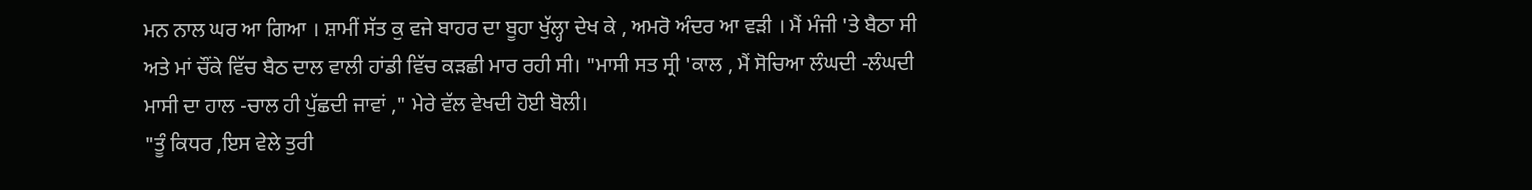ਮਨ ਨਾਲ ਘਰ ਆ ਗਿਆ । ਸ਼ਾਮੀਂ ਸੱਤ ਕੁ ਵਜੇ ਬਾਹਰ ਦਾ ਬੂਹਾ ਖੁੱਲ੍ਹਾ ਦੇਖ ਕੇ , ਅਮਰੋ ਅੰਦਰ ਆ ਵੜੀ । ਮੈਂ ਮੰਜੀ 'ਤੇ ਬੈਠਾ ਸੀ ਅਤੇ ਮਾਂ ਚੌਂਕੇ ਵਿੱਚ ਬੈਠ ਦਾਲ ਵਾਲੀ ਹਾਂਡੀ ਵਿੱਚ ਕੜਛੀ ਮਾਰ ਰਹੀ ਸੀ। "ਮਾਸੀ ਸਤ ਸ੍ਰੀ 'ਕਾਲ , ਮੈਂ ਸੋਚਿਆ ਲੰਘਦੀ -ਲੰਘਦੀ ਮਾਸੀ ਦਾ ਹਾਲ -ਚਾਲ ਹੀ ਪੁੱਛਦੀ ਜਾਵਾਂ ," ਮੇਰੇ ਵੱਲ ਵੇਖਦੀ ਹੋਈ ਬੋਲੀ।
"ਤੂੰ ਕਿਧਰ ,ਇਸ ਵੇਲੇ ਤੁਰੀ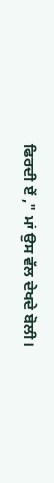ਫਿਰਦੀ ਏਂ ," ਮਾਂ ਉਸ ਵੱਲ ਦੇਖਦੇ ਬੋਲੀ।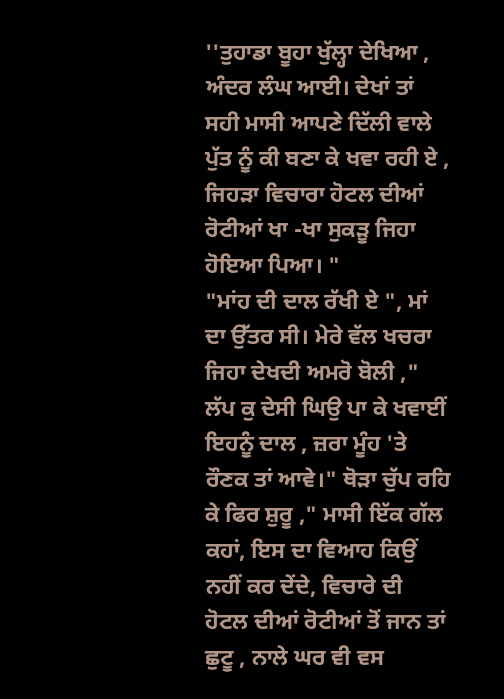''ਤੁਹਾਡਾ ਬੂਹਾ ਖੁੱਲ੍ਹਾ ਦੇਖਿਆ , ਅੰਦਰ ਲੰਘ ਆਈ। ਦੇਖਾਂ ਤਾਂ ਸਹੀ ਮਾਸੀ ਆਪਣੇ ਦਿੱਲੀ ਵਾਲੇ ਪੁੱਤ ਨੂੰ ਕੀ ਬਣਾ ਕੇ ਖਵਾ ਰਹੀ ਏ , ਜਿਹੜਾ ਵਿਚਾਰਾ ਹੋਟਲ ਦੀਆਂ ਰੋਟੀਆਂ ਖਾ -ਖਾ ਸੁਕੜੂ ਜਿਹਾ ਹੋਇਆ ਪਿਆ। "
"ਮਾਂਹ ਦੀ ਦਾਲ ਰੱਖੀ ਏ ", ਮਾਂ ਦਾ ਉੱਤਰ ਸੀ। ਮੇਰੇ ਵੱਲ ਖਚਰਾ ਜਿਹਾ ਦੇਖਦੀ ਅਮਰੋ ਬੋਲੀ ," ਲੱਪ ਕੁ ਦੇਸੀ ਘਿਉ ਪਾ ਕੇ ਖਵਾਈਂ ਇਹਨੂੰ ਦਾਲ , ਜ਼ਰਾ ਮੂੰਹ 'ਤੇ ਰੌਣਕ ਤਾਂ ਆਵੇ।" ਥੋੜਾ ਚੁੱਪ ਰਹਿ ਕੇ ਫਿਰ ਸ਼ੁਰੂ ," ਮਾਸੀ ਇੱਕ ਗੱਲ ਕਹਾਂ, ਇਸ ਦਾ ਵਿਆਹ ਕਿਉਂ ਨਹੀਂ ਕਰ ਦੇਂਦੇ, ਵਿਚਾਰੇ ਦੀ ਹੋਟਲ ਦੀਆਂ ਰੋਟੀਆਂ ਤੋਂ ਜਾਨ ਤਾਂ ਛੁਟੂ , ਨਾਲੇ ਘਰ ਵੀ ਵਸ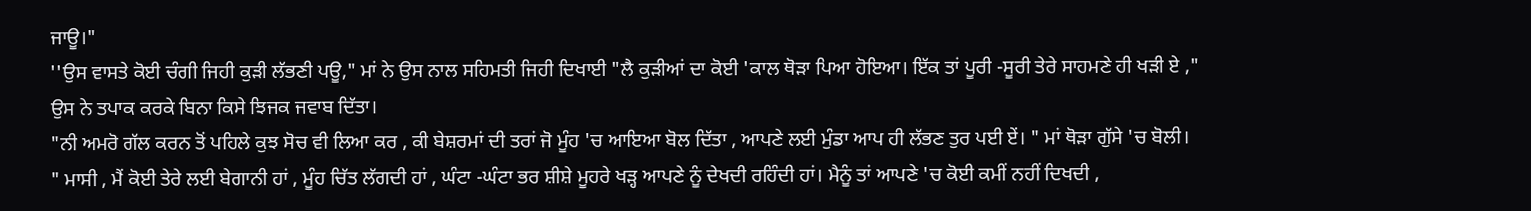ਜਾਊ।"
''ਉਸ ਵਾਸਤੇ ਕੋਈ ਚੰਗੀ ਜਿਹੀ ਕੁੜੀ ਲੱਭਣੀ ਪਊ," ਮਾਂ ਨੇ ਉਸ ਨਾਲ ਸਹਿਮਤੀ ਜਿਹੀ ਦਿਖਾਈ "ਲੈ ਕੁੜੀਆਂ ਦਾ ਕੋਈ 'ਕਾਲ ਥੋੜਾ ਪਿਆ ਹੋਇਆ। ਇੱਕ ਤਾਂ ਪੂਰੀ -ਸੂਰੀ ਤੇਰੇ ਸਾਹਮਣੇ ਹੀ ਖੜੀ ਏ ," ਉਸ ਨੇ ਤਪਾਕ ਕਰਕੇ ਬਿਨਾ ਕਿਸੇ ਝਿਜਕ ਜਵਾਬ ਦਿੱਤਾ।
"ਨੀ ਅਮਰੋ ਗੱਲ ਕਰਨ ਤੋਂ ਪਹਿਲੇ ਕੁਝ ਸੋਚ ਵੀ ਲਿਆ ਕਰ , ਕੀ ਬੇਸ਼ਰਮਾਂ ਦੀ ਤਰਾਂ ਜੋ ਮੂੰਹ 'ਚ ਆਇਆ ਬੋਲ ਦਿੱਤਾ , ਆਪਣੇ ਲਈ ਮੁੰਡਾ ਆਪ ਹੀ ਲੱਭਣ ਤੁਰ ਪਈ ਏਂ। " ਮਾਂ ਥੋੜਾ ਗੁੱਸੇ 'ਚ ਬੋਲੀ।
" ਮਾਸੀ , ਮੈਂ ਕੋਈ ਤੇਰੇ ਲਈ ਬੇਗਾਨੀ ਹਾਂ , ਮੂੰਹ ਚਿੱਤ ਲੱਗਦੀ ਹਾਂ , ਘੰਟਾ -ਘੰਟਾ ਭਰ ਸ਼ੀਸ਼ੇ ਮੂਹਰੇ ਖੜ੍ਹ ਆਪਣੇ ਨੂੰ ਦੇਖਦੀ ਰਹਿੰਦੀ ਹਾਂ। ਮੈਨੂੰ ਤਾਂ ਆਪਣੇ 'ਚ ਕੋਈ ਕਮੀਂ ਨਹੀਂ ਦਿਖਦੀ ,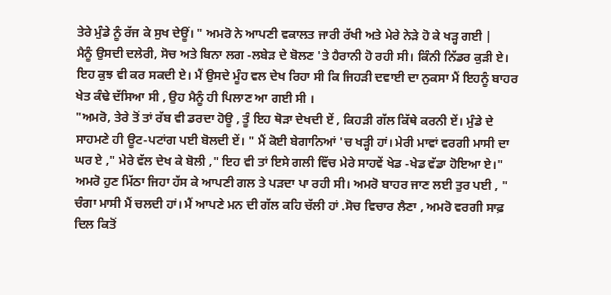ਤੇਰੇ ਮੁੰਡੇ ਨੂੰ ਰੱਜ ਕੇ ਸੁਖ ਦੇਊਂ। " ਅਮਰੋ ਨੇ ਆਪਣੀ ਵਕਾਲਤ ਜਾਰੀ ਰੱਖੀ ਅਤੇ ਮੇਰੇ ਨੇੜੇ ਹੋ ਕੇ ਖੜ੍ਹ ਗਈ |
ਮੈਨੂੰ ਉਸਦੀ ਦਲੇਰੀ, ਸੋਚ ਅਤੇ ਬਿਨਾ ਲਗ -ਲਬੇੜ ਦੇ ਬੋਲਣ 'ਤੇ ਹੈਰਾਨੀ ਹੋ ਰਹੀ ਸੀ। ਕਿੰਨੀ ਨਿੱਡਰ ਕੁੜੀ ਏ। ਇਹ ਕੁਝ ਵੀ ਕਰ ਸਕਦੀ ਏ। ਮੈਂ ਉਸਦੇ ਮੂੰਹ ਵਲ ਦੇਖ ਰਿਹਾ ਸੀ ਕਿ ਜਿਹੜੀ ਦਵਾਈ ਦਾ ਨੁਕਸਾ ਮੈਂ ਇਹਨੂੰ ਬਾਹਰ ਖੇਤ ਕੰਢੇ ਦੱਸਿਆ ਸੀ , ਉਹ ਮੈਨੂੰ ਹੀ ਪਿਲਾਣ ਆ ਗਈ ਸੀ ।
"ਅਮਰੋ, ਤੇਰੇ ਤੋਂ ਤਾਂ ਰੱਬ ਵੀ ਡਰਦਾ ਹੋਊ , ਤੂੰ ਇਹ ਥੋੜਾ ਦੇਖਦੀ ਏਂ , ਕਿਹੜੀ ਗੱਲ ਕਿੱਥੇ ਕਰਨੀ ਏਂ। ਮੁੰਡੇ ਦੇ ਸਾਹਮਣੇ ਹੀ ਊਟ-ਪਟਾਂਗ ਪਈ ਬੋਲਦੀ ਏਂ। " ਮੈਂ ਕੋਈ ਬੇਗਾਨਿਆਂ 'ਚ ਖੜ੍ਹੀ ਹਾਂ। ਮੇਰੀ ਮਾਵਾਂ ਵਰਗੀ ਮਾਸੀ ਦਾ ਘਰ ਏ ," ਮੇਰੇ ਵੱਲ ਦੇਖ ਕੇ ਬੋਲੀ ," ਇਹ ਵੀ ਤਾਂ ਇਸੇ ਗਲੀ ਵਿੱਚ ਮੇਰੇ ਸਾਹਵੇਂ ਖੇਡ -ਖੇਡ ਵੱਡਾ ਹੋਇਆ ਏ।" ਅਮਰੋ ਹੁਣ ਮਿੱਠਾ ਜਿਹਾ ਹੱਸ ਕੇ ਆਪਣੀ ਗਲ ਤੇ ਪੜਦਾ ਪਾ ਰਹੀ ਸੀ। ਅਮਰੋ ਬਾਹਰ ਜਾਣ ਲਈ ਤੁਰ ਪਈ , " ਚੰਗਾ ਮਾਸੀ ਮੈਂ ਚਲਦੀ ਹਾਂ। ਮੈਂ ਆਪਣੇ ਮਨ ਦੀ ਗੱਲ ਕਹਿ ਚੱਲੀ ਹਾਂ .ਸੋਚ ਵਿਚਾਰ ਲੈਣਾ , ਅਮਰੋ ਵਰਗੀ ਸਾਫ਼ ਦਿਲ ਕਿਤੋਂ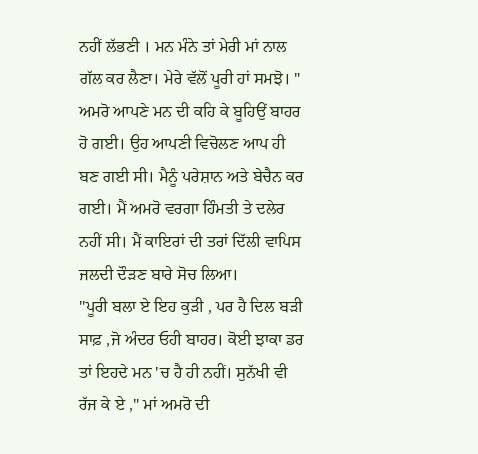ਨਹੀਂ ਲੱਭਣੀ । ਮਨ ਮੰਨੇ ਤਾਂ ਮੇਰੀ ਮਾਂ ਨਾਲ ਗੱਲ ਕਰ ਲੈਣਾ। ਮੇਰੇ ਵੱਲੋਂ ਪੂਰੀ ਹਾਂ ਸਮਝੋ। "
ਅਮਰੋ ਆਪਣੇ ਮਨ ਦੀ ਕਹਿ ਕੇ ਬੂਹਿਉਂ ਬਾਹਰ ਹੋ ਗਈ। ਉਹ ਆਪਣੀ ਵਿਚੋਲਣ ਆਪ ਹੀ ਬਣ ਗਈ ਸੀ। ਮੈਨੂੰ ਪਰੇਸ਼ਾਨ ਅਤੇ ਬੇਚੈਨ ਕਰ ਗਈ। ਮੈਂ ਅਮਰੋ ਵਰਗਾ ਹਿੰਮਤੀ ਤੇ ਦਲੇਰ ਨਹੀਂ ਸੀ। ਮੈਂ ਕਾਇਰਾਂ ਦੀ ਤਰਾਂ ਦਿੱਲੀ ਵਾਪਿਸ ਜਲਦੀ ਦੌੜਣ ਬਾਰੇ ਸੋਚ ਲਿਆ।
''ਪੂਰੀ ਬਲਾ ਏ ਇਹ ਕੁੜੀ , ਪਰ ਹੈ ਦਿਲ ਬੜੀ ਸਾਫ਼ ,ਜੋ ਅੰਦਰ ਓਹੀ ਬਾਹਰ। ਕੋਈ ਝਾਕਾ ਡਰ ਤਾਂ ਇਹਦੇ ਮਨ 'ਚ ਹੈ ਹੀ ਨਹੀਂ। ਸੁਨੱਖੀ ਵੀ ਰੱਜ ਕੇ ਏ ," ਮਾਂ ਅਮਰੋ ਦੀ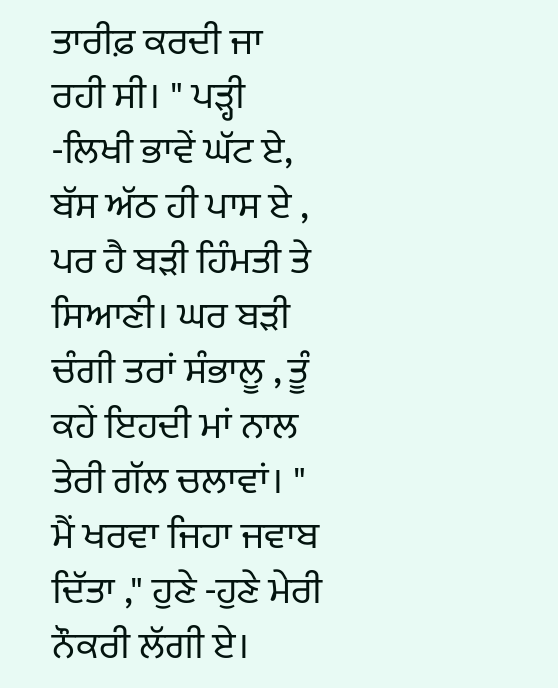ਤਾਰੀਫ਼ ਕਰਦੀ ਜਾ ਰਹੀ ਸੀ। " ਪੜ੍ਹੀ -ਲਿਖੀ ਭਾਵੇਂ ਘੱਟ ਏ, ਬੱਸ ਅੱਠ ਹੀ ਪਾਸ ਏ , ਪਰ ਹੈ ਬੜੀ ਹਿੰਮਤੀ ਤੇ ਸਿਆਣੀ। ਘਰ ਬੜੀ ਚੰਗੀ ਤਰਾਂ ਸੰਭਾਲੂ , ਤੂੰ ਕਹੇਂ ਇਹਦੀ ਮਾਂ ਨਾਲ ਤੇਰੀ ਗੱਲ ਚਲਾਵਾਂ। " ਮੈਂ ਖਰਵਾ ਜਿਹਾ ਜਵਾਬ ਦਿੱਤਾ ," ਹੁਣੇ -ਹੁਣੇ ਮੇਰੀ ਨੌਕਰੀ ਲੱਗੀ ਏ।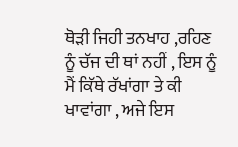ਥੋੜੀ ਜਿਹੀ ਤਨਖਾਹ ,ਰਹਿਣ ਨੂੰ ਚੱਜ ਦੀ ਥਾਂ ਨਹੀਂ , ਇਸ ਨੂੰ ਮੈਂ ਕਿੱਥੇ ਰੱਖਾਂਗਾ ਤੇ ਕੀ ਖਾਵਾਂਗਾ , ਅਜੇ ਇਸ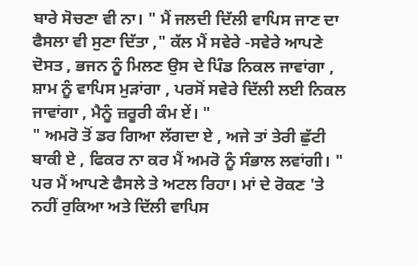ਬਾਰੇ ਸੋਚਣਾ ਵੀ ਨਾ। " ਮੈਂ ਜਲਦੀ ਦਿੱਲੀ ਵਾਪਿਸ ਜਾਣ ਦਾ ਫੈਸਲਾ ਵੀ ਸੁਣਾ ਦਿੱਤਾ ," ਕੱਲ ਮੈਂ ਸਵੇਰੇ -ਸਵੇਰੇ ਆਪਣੇ ਦੋਸਤ , ਭਜਨ ਨੂੰ ਮਿਲਣ ਉਸ ਦੇ ਪਿੰਡ ਨਿਕਲ ਜਾਵਾਂਗਾ , ਸ਼ਾਮ ਨੂੰ ਵਾਪਿਸ ਮੁੜਾਂਗਾ , ਪਰਸੋਂ ਸਵੇਰੇ ਦਿੱਲੀ ਲਈ ਨਿਕਲ ਜਾਵਾਂਗਾ , ਮੈਨੂੰ ਜ਼ਰੂਰੀ ਕੰਮ ਏਂ। "
" ਅਮਰੋ ਤੋਂ ਡਰ ਗਿਆ ਲੱਗਦਾ ਏ , ਅਜੇ ਤਾਂ ਤੇਰੀ ਛੁੱਟੀ ਬਾਕੀ ਏ , ਫਿਕਰ ਨਾ ਕਰ ਮੈਂ ਅਮਰੋ ਨੂੰ ਸੰਭਾਲ ਲਵਾਂਗੀ। " ਪਰ ਮੈਂ ਆਪਣੇ ਫੈਸਲੇ ਤੇ ਅਟਲ ਰਿਹਾ। ਮਾਂ ਦੇ ਰੋਕਣ 'ਤੇ ਨਹੀਂ ਰੁਕਿਆ ਅਤੇ ਦਿੱਲੀ ਵਾਪਿਸ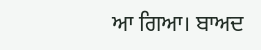ਆ ਗਿਆ। ਬਾਅਦ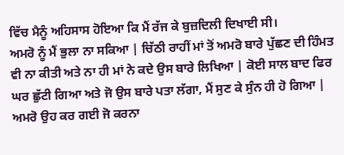ਵਿੱਚ ਮੈਨੂੰ ਅਹਿਸਾਸ ਹੋਇਆ ਕਿ ਮੈਂ ਰੱਜ ਕੇ ਬੁਜ਼ਦਿਲੀ ਦਿਖਾਈ ਸੀ।
ਅਮਰੋ ਨੂੰ ਮੈਂ ਭੁਲਾ ਨਾ ਸਕਿਆ | ਚਿੱਠੀ ਰਾਹੀਂ ਮਾਂ ਤੋਂ ਅਮਰੋ ਬਾਰੇ ਪੁੱਛਣ ਦੀ ਹਿੰਮਤ ਵੀ ਨਾ ਕੀਤੀ ਅਤੇ ਨਾ ਹੀ ਮਾਂ ਨੇ ਕਦੇ ਉਸ ਬਾਰੇ ਲਿਖਿਆ | ਕੋਈ ਸਾਲ ਬਾਦ ਫਿਰ ਘਰ ਛੁੱਟੀ ਗਿਆ ਅਤੇ ਜੋ ਉਸ ਬਾਰੇ ਪਤਾ ਲੱਗਾ, ਮੈਂ ਸੁਣ ਕੇ ਸੁੰਨ ਹੀ ਹੋ ਗਿਆ | ਅਮਰੋ ਉਹ ਕਰ ਗਈ ਜੋ ਕਰਨਾ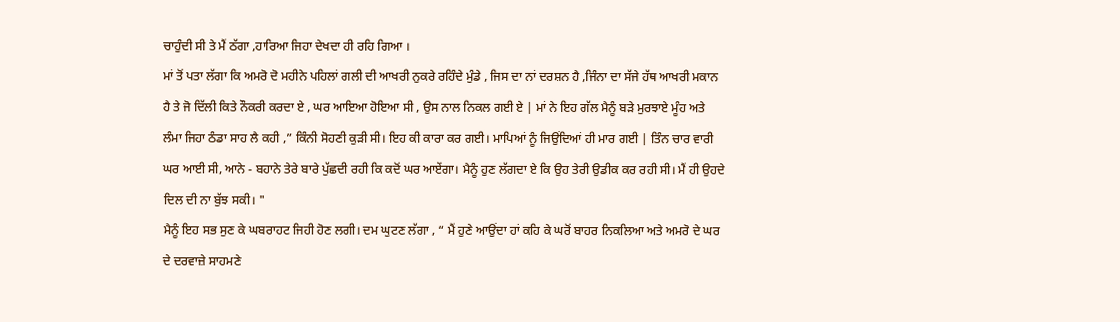ਚਾਹੁੰਦੀ ਸੀ ਤੇ ਮੈਂ ਠੱਗਾ ,ਹਾਰਿਆ ਜਿਹਾ ਦੇਖਦਾ ਹੀ ਰਹਿ ਗਿਆ ।
ਮਾਂ ਤੋਂ ਪਤਾ ਲੱਗਾ ਕਿ ਅਮਰੋ ਦੋ ਮਹੀਨੇ ਪਹਿਲਾਂ ਗਲੀ ਦੀ ਆਖਰੀ ਨੁਕਰੇ ਰਹਿੰਦੇ ਮੁੰਡੇ , ਜਿਸ ਦਾ ਨਾਂ ਦਰਸ਼ਨ ਹੈ ,ਜਿੰਨਾ ਦਾ ਸੱਜੇ ਹੱਥ ਆਖਰੀ ਮਕਾਨ ਹੈ ਤੇ ਜੋ ਦਿੱਲੀ ਕਿਤੇ ਨੌਕਰੀ ਕਰਦਾ ਏ , ਘਰ ਆਇਆ ਹੋਇਆ ਸੀ , ਉਸ ਨਾਲ ਨਿਕਲ ਗਈ ਏ | ਮਾਂ ਨੇ ਇਹ ਗੱਲ ਮੈਨੂੰ ਬੜੇ ਮੁਰਝਾਏ ਮੂੰਹ ਅਤੇ ਲੰਮਾ ਜਿਹਾ ਠੰਡਾ ਸਾਹ ਲੈ ਕਹੀ ,” ਕਿੰਨੀ ਸੋਹਣੀ ਕੁੜੀ ਸੀ। ਇਹ ਕੀ ਕਾਰਾ ਕਰ ਗਈ। ਮਾਪਿਆਂ ਨੂੰ ਜਿਉਂਦਿਆਂ ਹੀ ਮਾਰ ਗਈ | ਤਿੰਨ ਚਾਰ ਵਾਰੀ ਘਰ ਆਈ ਸੀ, ਆਨੇ - ਬਹਾਨੇ ਤੇਰੇ ਬਾਰੇ ਪੁੱਛਦੀ ਰਹੀ ਕਿ ਕਦੋਂ ਘਰ ਆਏਂਗਾ। ਮੈਨੂੰ ਹੁਣ ਲੱਗਦਾ ਏ ਕਿ ਉਹ ਤੇਰੀ ਉਡੀਕ ਕਰ ਰਹੀ ਸੀ। ਮੈਂ ਹੀ ਉਹਦੇ ਦਿਲ ਦੀ ਨਾ ਬੁੱਝ ਸਕੀ। "
ਮੈਨੂੰ ਇਹ ਸਭ ਸੁਣ ਕੇ ਘਬਰਾਹਟ ਜਿਹੀ ਹੋਣ ਲਗੀ। ਦਮ ਘੁਟਣ ਲੱਗਾ , “ ਮੈਂ ਹੁਣੇ ਆਉਂਦਾ ਹਾਂ ਕਹਿ ਕੇ ਘਰੋਂ ਬਾਹਰ ਨਿਕਲਿਆ ਅਤੇ ਅਮਰੋ ਦੇ ਘਰ ਦੇ ਦਰਵਾਜ਼ੇ ਸਾਹਮਣੇ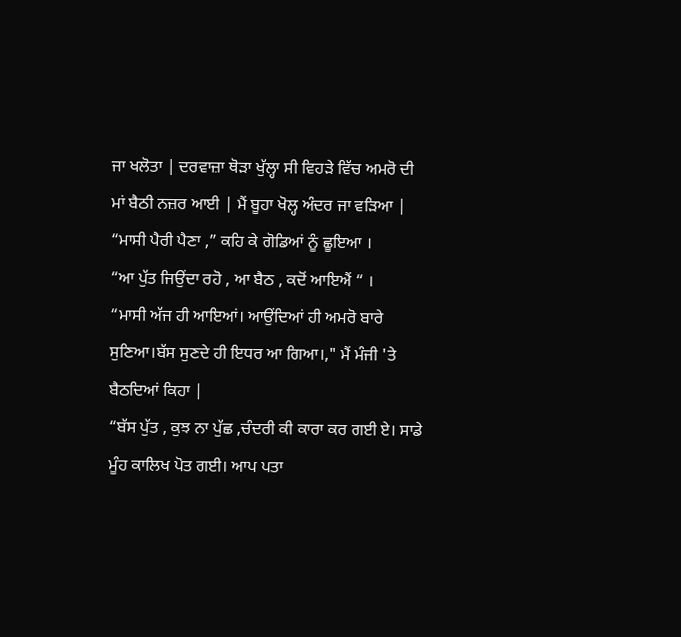ਜਾ ਖਲੋਤਾ | ਦਰਵਾਜ਼ਾ ਥੋੜਾ ਖੁੱਲ੍ਹਾ ਸੀ ਵਿਹੜੇ ਵਿੱਚ ਅਮਰੋ ਦੀ ਮਾਂ ਬੈਠੀ ਨਜ਼ਰ ਆਈ | ਮੈਂ ਬੂਹਾ ਖੋਲ੍ਹ ਅੰਦਰ ਜਾ ਵੜਿਆ |
“ਮਾਸੀ ਪੈਰੀ ਪੈਣਾ ,” ਕਹਿ ਕੇ ਗੋਡਿਆਂ ਨੂੰ ਛੂਇਆ ।
“ਆ ਪੁੱਤ ਜਿਉਂਦਾ ਰਹੋ , ਆ ਬੈਠ , ਕਦੋਂ ਆਇਐਂ “ ।
“ਮਾਸੀ ਅੱਜ ਹੀ ਆਇਆਂ। ਆਉਂਦਿਆਂ ਹੀ ਅਮਰੋ ਬਾਰੇ ਸੁਣਿਆ।ਬੱਸ ਸੁਣਦੇ ਹੀ ਇਧਰ ਆ ਗਿਆ।," ਮੈਂ ਮੰਜੀ 'ਤੇ ਬੈਠਦਿਆਂ ਕਿਹਾ |
“ਬੱਸ ਪੁੱਤ , ਕੁਝ ਨਾ ਪੁੱਛ ,ਚੰਦਰੀ ਕੀ ਕਾਰਾ ਕਰ ਗਈ ਏ। ਸਾਡੇ ਮੂੰਹ ਕਾਲਿਖ ਪੋਤ ਗਈ। ਆਪ ਪਤਾ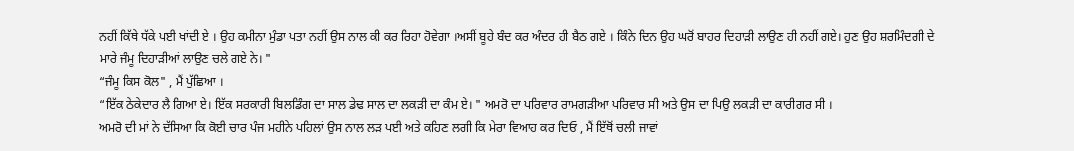ਨਹੀਂ ਕਿੱਥੇ ਧੱਕੇ ਪਈ ਖਾਂਦੀ ਏ । ਉਹ ਕਮੀਨਾ ਮੁੰਡਾ ਪਤਾ ਨਹੀਂ ਉਸ ਨਾਲ ਕੀ ਕਰ ਰਿਹਾ ਹੋਵੇਗਾ ।ਅਸੀਂ ਬੂਹੇ ਬੰਦ ਕਰ ਅੰਦਰ ਹੀ ਬੈਠ ਗਏ । ਕਿੰਨੇ ਦਿਨ ਉਹ ਘਰੋਂ ਬਾਹਰ ਦਿਹਾੜੀ ਲਾਉਣ ਹੀ ਨਹੀਂ ਗਏ। ਹੁਣ ਉਹ ਸ਼ਰਮਿੰਦਗੀ ਦੇ ਮਾਰੇ ਜੰਮੂ ਦਿਹਾੜੀਆਂ ਲਾਉਣ ਚਲੇ ਗਏ ਨੇ। "
“ਜੰਮੂ ਕਿਸ ਕੋਲ" , ਮੈਂ ਪੁੱਛਿਆ ।
“ਇੱਕ ਠੇਕੇਦਾਰ ਲੈ ਗਿਆ ਏ। ਇੱਕ ਸਰਕਾਰੀ ਬਿਲਡਿੰਗ ਦਾ ਸਾਲ ਡੇਢ ਸਾਲ ਦਾ ਲਕੜੀ ਦਾ ਕੰਮ ਏ। " ਅਮਰੋ ਦਾ ਪਰਿਵਾਰ ਰਾਮਗੜੀਆ ਪਰਿਵਾਰ ਸੀ ਅਤੇ ਉਸ ਦਾ ਪਿਉ ਲਕੜੀ ਦਾ ਕਾਰੀਗਰ ਸੀ ।
ਅਮਰੋ ਦੀ ਮਾਂ ਨੇ ਦੱਸਿਆ ਕਿ ਕੋਈ ਚਾਰ ਪੰਜ ਮਹੀਨੇ ਪਹਿਲਾਂ ਉਸ ਨਾਲ ਲੜ ਪਈ ਅਤੇ ਕਹਿਣ ਲਗੀ ਕਿ ਮੇਰਾ ਵਿਆਹ ਕਰ ਦਿਓ , ਮੈਂ ਇੱਥੋਂ ਚਲੀ ਜਾਵਾਂ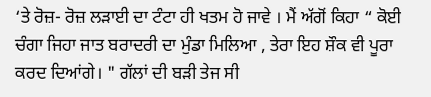‘ਤੇ ਰੋਜ਼- ਰੋਜ਼ ਲੜਾਈ ਦਾ ਟੰਟਾ ਹੀ ਖਤਮ ਹੋ ਜਾਵੇ । ਮੈਂ ਅੱਗੋਂ ਕਿਹਾ “ ਕੋਈ ਚੰਗਾ ਜਿਹਾ ਜਾਤ ਬਰਾਦਰੀ ਦਾ ਮੁੰਡਾ ਮਿਲਿਆ , ਤੇਰਾ ਇਹ ਸ਼ੌਕ ਵੀ ਪੂਰਾ ਕਰਦ ਦਿਆਂਗੇ। " ਗੱਲਾਂ ਦੀ ਬੜੀ ਤੇਜ ਸੀ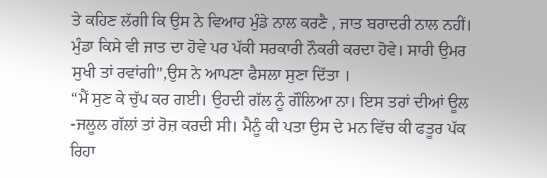ਤੇ ਕਹਿਣ ਲੱਗੀ ਕਿ ਉਸ ਨੇ ਵਿਆਹ ਮੁੰਡੇ ਨਾਲ ਕਰਣੈ , ਜਾਤ ਬਰਾਦਰੀ ਨਾਲ ਨਹੀਂ। ਮੁੰਡਾ ਕਿਸੇ ਵੀ ਜਾਤ ਦਾ ਹੋਵੇ ਪਰ ਪੱਕੀ ਸਰਕਾਰੀ ਨੌਕਰੀ ਕਰਦਾ ਹੋਵੇ। ਸਾਰੀ ਉਮਰ ਸੁਖੀ ਤਾਂ ਰਵਾਂਗੀ",ਉਸ ਨੇ ਆਪਣਾ ਫੈਸਲਾ ਸੁਣਾ ਦਿੱਤਾ ।
“ਮੈਂ ਸੁਣ ਕੇ ਚੁੱਪ ਕਰ ਗਈ। ਉਹਦੀ ਗੱਲ ਨੂੰ ਗੌਲਿਆ ਨਾ। ਇਸ ਤਰਾਂ ਦੀਆਂ ਊਲ -ਜਲੂਲ ਗੱਲਾਂ ਤਾਂ ਰੋਜ਼ ਕਰਦੀ ਸੀ। ਮੈਨੂੰ ਕੀ ਪਤਾ ਉਸ ਦੇ ਮਨ ਵਿੱਚ ਕੀ ਫਤੂਰ ਪੱਕ ਰਿਹਾ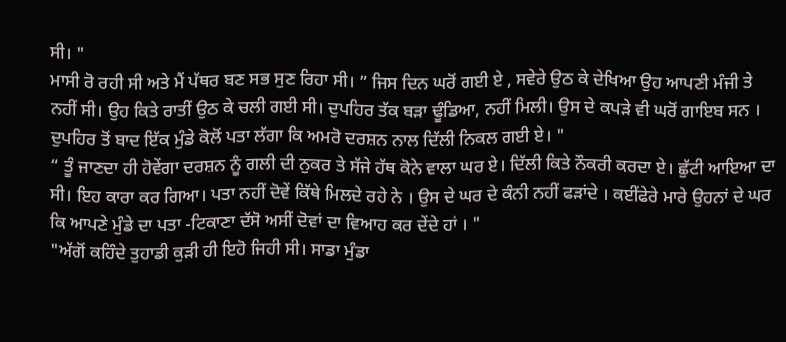ਸੀ। "
ਮਾਸੀ ਰੋ ਰਹੀ ਸੀ ਅਤੇ ਮੈਂ ਪੱਥਰ ਬਣ ਸਭ ਸੁਣ ਰਿਹਾ ਸੀ। ” ਜਿਸ ਦਿਨ ਘਰੋਂ ਗਈ ਏ , ਸਵੇਰੇ ਉਠ ਕੇ ਦੇਖਿਆ ਉਹ ਆਪਣੀ ਮੰਜੀ ਤੇ ਨਹੀਂ ਸੀ। ਉਹ ਕਿਤੇ ਰਾਤੀਂ ਉਠ ਕੇ ਚਲੀ ਗਈ ਸੀ। ਦੁਪਹਿਰ ਤੱਕ ਬੜਾ ਢੂੰਡਿਆ, ਨਹੀਂ ਮਿਲੀ। ਉਸ ਦੇ ਕਪੜੇ ਵੀ ਘਰੋਂ ਗਾਇਬ ਸਨ । ਦੁਪਹਿਰ ਤੋਂ ਬਾਦ ਇੱਕ ਮੁੰਡੇ ਕੋਲੋਂ ਪਤਾ ਲੱਗਾ ਕਿ ਅਮਰੋ ਦਰਸ਼ਨ ਨਾਲ ਦਿੱਲੀ ਨਿਕਲ ਗਈ ਏ। "
“ ਤੂੰ ਜਾਣਦਾ ਹੀ ਹੋਵੇਂਗਾ ਦਰਸ਼ਨ ਨੂੰ ਗਲੀ ਦੀ ਨੁਕਰ ਤੇ ਸੱਜੇ ਹੱਥ ਕੋਨੇ ਵਾਲਾ ਘਰ ਏ। ਦਿੱਲੀ ਕਿਤੇ ਨੌਕਰੀ ਕਰਦਾ ਏ। ਛੁੱਟੀ ਆਇਆ ਦਾ ਸੀ। ਇਹ ਕਾਰਾ ਕਰ ਗਿਆ। ਪਤਾ ਨਹੀਂ ਦੋਵੇਂ ਕਿੱਥੇ ਮਿਲਦੇ ਰਹੇ ਨੇ । ਉਸ ਦੇ ਘਰ ਦੇ ਕੰਨੀ ਨਹੀਂ ਫੜਾਂਦੇ । ਕਈਂਫੇਰੇ ਮਾਰੇ ਉਹਨਾਂ ਦੇ ਘਰ ਕਿ ਆਪਣੇ ਮੁੰਡੇ ਦਾ ਪਤਾ -ਟਿਕਾਣਾ ਦੱਸੋ ਅਸੀਂ ਦੋਵਾਂ ਦਾ ਵਿਆਹ ਕਰ ਦੇਂਦੇ ਹਾਂ । "
"ਅੱਗੋਂ ਕਹਿੰਦੇ ਤੁਹਾਡੀ ਕੁੜੀ ਹੀ ਇਹੋ ਜਿਹੀ ਸੀ। ਸਾਡਾ ਮੁੰਡਾ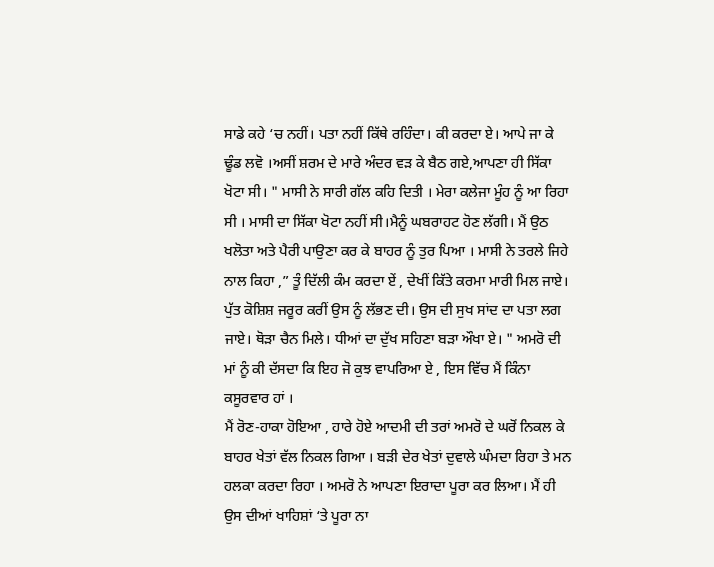ਸਾਡੇ ਕਹੇ ‘ਚ ਨਹੀਂ। ਪਤਾ ਨਹੀਂ ਕਿੱਥੇ ਰਹਿੰਦਾ। ਕੀ ਕਰਦਾ ਏ। ਆਪੇ ਜਾ ਕੇ ਢੂੰਡ ਲਵੋ ।ਅਸੀਂ ਸ਼ਰਮ ਦੇ ਮਾਰੇ ਅੰਦਰ ਵੜ ਕੇ ਬੈਠ ਗਏ,ਆਪਣਾ ਹੀ ਸਿੱਕਾ ਖੋਟਾ ਸੀ। " ਮਾਸੀ ਨੇ ਸਾਰੀ ਗੱਲ ਕਹਿ ਦਿਤੀ । ਮੇਰਾ ਕਲੇਜਾ ਮੂੰਹ ਨੂੰ ਆ ਰਿਹਾ ਸੀ । ਮਾਸੀ ਦਾ ਸਿੱਕਾ ਖੋਟਾ ਨਹੀਂ ਸੀ।ਮੈਨੂੰ ਘਬਰਾਹਟ ਹੋਣ ਲੱਗੀ। ਮੈਂ ਉਠ ਖਲੋਤਾ ਅਤੇ ਪੈਰੀ ਪਾਉਣਾ ਕਰ ਕੇ ਬਾਹਰ ਨੂੰ ਤੁਰ ਪਿਆ । ਮਾਸੀ ਨੇ ਤਰਲੇ ਜਿਹੇ ਨਾਲ ਕਿਹਾ ,” ਤੂੰ ਦਿੱਲੀ ਕੰਮ ਕਰਦਾ ਏਂ , ਦੇਖੀਂ ਕਿੱਤੇ ਕਰਮਾ ਮਾਰੀ ਮਿਲ ਜਾਏ। ਪੁੱਤ ਕੋਸ਼ਿਸ਼ ਜਰੂਰ ਕਰੀਂ ਉਸ ਨੂੰ ਲੱਭਣ ਦੀ। ਉਸ ਦੀ ਸੁਖ ਸਾਂਦ ਦਾ ਪਤਾ ਲਗ ਜਾਏ। ਥੋੜਾ ਚੈਨ ਮਿਲੇ। ਧੀਆਂ ਦਾ ਦੁੱਖ ਸਹਿਣਾ ਬੜਾ ਔਖਾ ਏ। " ਅਮਰੋ ਦੀ ਮਾਂ ਨੂੰ ਕੀ ਦੱਸਦਾ ਕਿ ਇਹ ਜੋ ਕੁਝ ਵਾਪਰਿਆ ਏ , ਇਸ ਵਿੱਚ ਮੈਂ ਕਿੰਨਾ ਕਸੂਰਵਾਰ ਹਾਂ ।
ਮੈਂ ਰੋਣ-ਹਾਕਾ ਹੋਇਆ , ਹਾਰੇ ਹੋਏ ਆਦਮੀ ਦੀ ਤਰਾਂ ਅਮਰੋ ਦੇ ਘਰੋਂ ਨਿਕਲ ਕੇ ਬਾਹਰ ਖੇਤਾਂ ਵੱਲ ਨਿਕਲ ਗਿਆ । ਬੜੀ ਦੇਰ ਖੇਤਾਂ ਦੁਵਾਲੇ ਘੰਮਦਾ ਰਿਹਾ ਤੇ ਮਨ ਹਲਕਾ ਕਰਦਾ ਰਿਹਾ । ਅਮਰੋ ਨੇ ਆਪਣਾ ਇਰਾਦਾ ਪੂਰਾ ਕਰ ਲਿਆ। ਮੈਂ ਹੀ ਉਸ ਦੀਆਂ ਖਾਹਿਸ਼ਾਂ ‘ਤੇ ਪੂਰਾ ਨਾ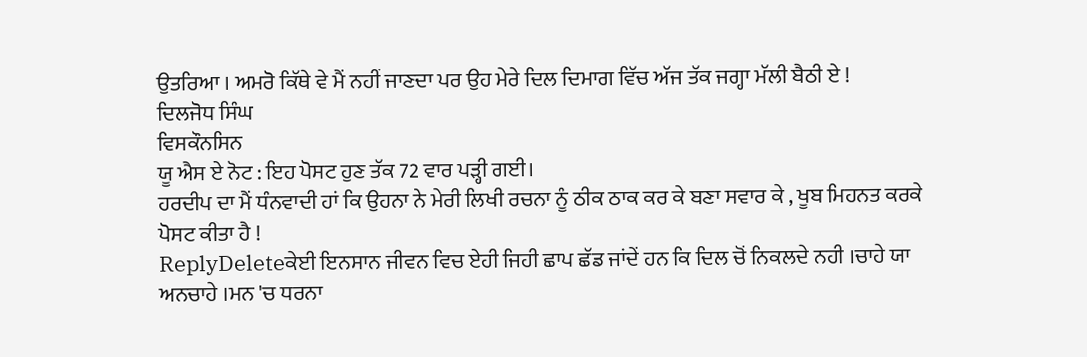ਉਤਰਿਆ । ਅਮਰੋ ਕਿੱਥੇ ਵੇ ਮੈਂ ਨਹੀਂ ਜਾਣਦਾ ਪਰ ਉਹ ਮੇਰੇ ਦਿਲ ਦਿਮਾਗ ਵਿੱਚ ਅੱਜ ਤੱਕ ਜਗ੍ਹਾ ਮੱਲੀ ਬੈਠੀ ਏ !
ਦਿਲਜੋਧ ਸਿੰਘ
ਵਿਸਕੌਨਸਿਨ
ਯੂ ਐਸ ਏ ਨੋਟ : ਇਹ ਪੋਸਟ ਹੁਣ ਤੱਕ 72 ਵਾਰ ਪੜ੍ਹੀ ਗਈ।
ਹਰਦੀਪ ਦਾ ਮੈਂ ਧੰਨਵਾਦੀ ਹਾਂ ਕਿ ਉਹਨਾ ਨੇ ਮੇਰੀ ਲਿਖੀ ਰਚਨਾ ਨੂੰ ਠੀਕ ਠਾਕ ਕਰ ਕੇ ਬਣਾ ਸਵਾਰ ਕੇ , ਖੂਬ ਮਿਹਨਤ ਕਰਕੇ ਪੋਸਟ ਕੀਤਾ ਹੈ !
ReplyDeleteਕੇਈ ਇਨਸਾਨ ਜੀਵਨ ਵਿਚ ਏਹੀ ਜਿਹੀ ਛਾਪ ਛੱਡ ਜਾਂਦੇਂ ਹਨ ਕਿ ਦਿਲ ਚੋਂ ਨਿਕਲਦੇ ਨਹੀ ।ਚਾਹੇ ਯਾ ਅਨਚਾਹੇ ।ਮਨ 'ਚ ਧਰਨਾ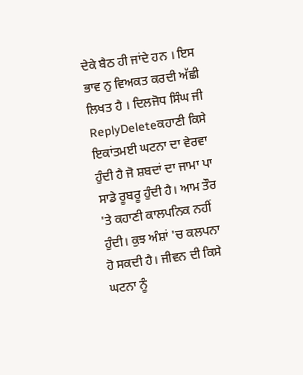ਦੇਕੇ ਬੈਠ ਹੀ ਜਾਂਦੇ ਹਨ । ਇਸ ਭਾਵ ਨੁ ਵਿਅਕਤ ਕਰਦੀ ਅੱਛੀ ਲਿਖਤ ਹੈ । ਦਿਲਜੋਧ ਸਿੰਘ ਜੀ
ReplyDeleteਕਹਾਣੀ ਕਿਸੇ ਇਕਾਂਤਮਈ ਘਟਨਾ ਦਾ ਵੇਰਵਾ ਹੁੰਦੀ ਹੈ ਜੋ ਸ਼ਬਦਾਂ ਦਾ ਜਾਮਾ ਪਾ ਸਾਡੇ ਰੂਬਰੂ ਹੁੰਦੀ ਹੈ। ਆਮ ਤੌਰ 'ਤੇ ਕਹਾਣੀ ਕਾਲਪਨਿਕ ਨਹੀਂ ਹੁੰਦੀ। ਕੁਝ ਅੰਸ਼ਾਂ 'ਚ ਕਲਪਨਾ ਹੋ ਸਕਦੀ ਹੈ। ਜੀਵਨ ਦੀ ਕਿਸੇ ਘਟਨਾ ਨੂੰ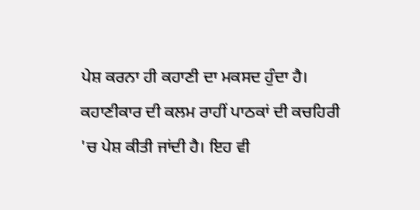ਪੇਸ਼ ਕਰਨਾ ਹੀ ਕਹਾਣੀ ਦਾ ਮਕਸਦ ਹੁੰਦਾ ਹੈ। ਕਹਾਣੀਕਾਰ ਦੀ ਕਲਮ ਰਾਹੀਂ ਪਾਠਕਾਂ ਦੀ ਕਚਹਿਰੀ 'ਚ ਪੇਸ਼ ਕੀਤੀ ਜਾਂਦੀ ਹੈ। ਇਹ ਵੀ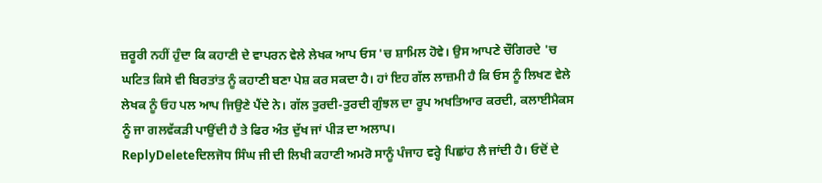ਜ਼ਰੂਰੀ ਨਹੀਂ ਹੁੰਦਾ ਕਿ ਕਹਾਣੀ ਦੇ ਵਾਪਰਨ ਵੇਲੇ ਲੇਖਕ ਆਪ ਓਸ 'ਚ ਸ਼ਾਮਿਲ ਹੋਵੇ। ਉਸ ਆਪਣੇ ਚੌਗਿਰਦੇ 'ਚ ਘਟਿਤ ਕਿਸੇ ਵੀ ਬਿਰਤਾਂਤ ਨੂੰ ਕਹਾਣੀ ਬਣਾ ਪੇਸ਼ ਕਰ ਸਕਦਾ ਹੈ। ਹਾਂ ਇਹ ਗੱਲ ਲਾਜ਼ਮੀ ਹੈ ਕਿ ਓਸ ਨੂੰ ਲਿਖਣ ਵੇਲੇ ਲੇਖਕ ਨੂੰ ਓਹ ਪਲ ਆਪ ਜਿਉਣੇ ਪੈਂਦੇ ਨੇ। ਗੱਲ ਤੁਰਦੀ-ਤੁਰਦੀ ਗੁੰਝਲ ਦਾ ਰੂਪ ਅਖਤਿਆਰ ਕਰਦੀ, ਕਲਾਈਮੈਕਸ ਨੂੰ ਜਾ ਗਲਵੱਕੜੀ ਪਾਉਂਦੀ ਹੈ ਤੇ ਫਿਰ ਅੰਤ ਦੁੱਖ ਜਾਂ ਪੀੜ ਦਾ ਅਲਾਪ।
ReplyDeleteਦਿਲਜੋਧ ਸਿੰਘ ਜੀ ਦੀ ਲਿਖੀ ਕਹਾਣੀ ਅਮਰੋ ਸਾਨੂੰ ਪੰਜਾਹ ਵਰ੍ਹੇ ਪਿਛਾਂਹ ਲੈ ਜਾਂਦੀ ਹੈ। ਓਦੋਂ ਦੇ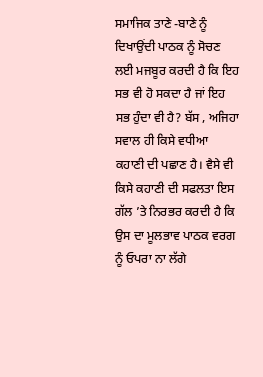ਸਮਾਜਿਕ ਤਾਣੇ -ਬਾਣੇ ਨੂੰ ਦਿਖਾਉਂਦੀ ਪਾਠਕ ਨੂੰ ਸੋਚਣ ਲਈ ਮਜਬੂਰ ਕਰਦੀ ਹੈ ਕਿ ਇਹ ਸਭ ਵੀ ਹੋ ਸਕਦਾ ਹੈ ਜਾਂ ਇਹ ਸਭ ਹੁੰਦਾ ਵੀ ਹੈ? ਬੱਸ , ਅਜਿਹਾ ਸਵਾਲ ਹੀ ਕਿਸੇ ਵਧੀਆ ਕਹਾਣੀ ਦੀ ਪਛਾਣ ਹੈ। ਵੈਸੇ ਵੀ ਕਿਸੇ ਕਹਾਣੀ ਦੀ ਸਫਲਤਾ ਇਸ ਗੱਲ ’ਤੇ ਨਿਰਭਰ ਕਰਦੀ ਹੈ ਕਿ ਉਸ ਦਾ ਮੂਲਭਾਵ ਪਾਠਕ ਵਰਗ ਨੂੰ ਓਪਰਾ ਨਾ ਲੱਗੇ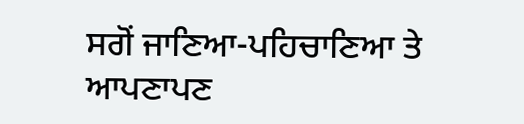ਸਗੋਂ ਜਾਣਿਆ-ਪਹਿਚਾਣਿਆ ਤੇ ਆਪਣਾਪਣ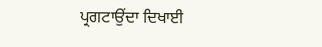ਪ੍ਰਗਟਾਉਂਦਾ ਦਿਖਾਈ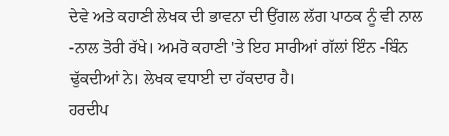ਦੇਵੇ ਅਤੇ ਕਹਾਣੀ ਲੇਖਕ ਦੀ ਭਾਵਨਾ ਦੀ ਉਂਗਲ ਲੱਗ ਪਾਠਕ ਨੂੰ ਵੀ ਨਾਲ -ਨਾਲ ਤੋਰੀ ਰੱਖੇ। ਅਮਰੋ ਕਹਾਣੀ 'ਤੇ ਇਹ ਸਾਰੀਆਂ ਗੱਲਾਂ ਇੰਨ -ਬਿੰਨ ਢੁੱਕਦੀਆਂ ਨੇ। ਲੇਖਕ ਵਧਾਈ ਦਾ ਹੱਕਦਾਰ ਹੈ।
ਹਰਦੀਪ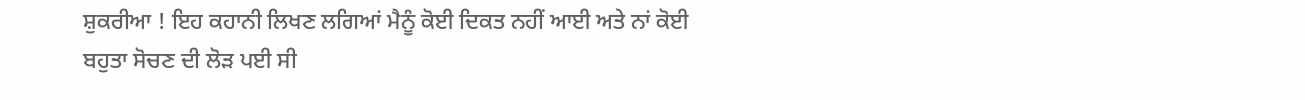ਸ਼ੁਕਰੀਆ ! ਇਹ ਕਹਾਨੀ ਲਿਖਣ ਲਗਿਆਂ ਮੈਨੂੰ ਕੋਈ ਦਿਕਤ ਨਹੀਂ ਆਈ ਅਤੇ ਨਾਂ ਕੋਈ ਬਹੁਤਾ ਸੋਚਣ ਦੀ ਲੋੜ ਪਈ ਸੀ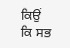ਕਿਉਂ ਕਿ ਸਭ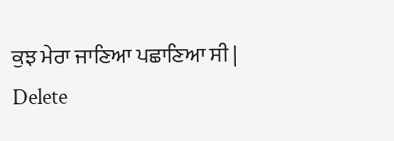ਕੁਝ ਮੇਰਾ ਜਾਣਿਆ ਪਛਾਣਿਆ ਸੀ |
Delete